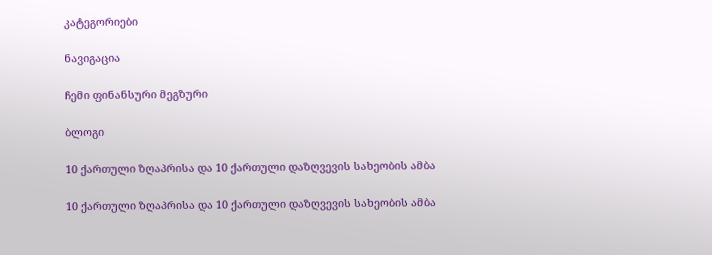კატეგორიები

ნავიგაცია

ჩემი ფინანსური მეგზური

ბლოგი

10 ქართული ზღაპრისა და 10 ქართული დაზღვევის სახეობის ამბა

10 ქართული ზღაპრისა და 10 ქართული დაზღვევის სახეობის ამბა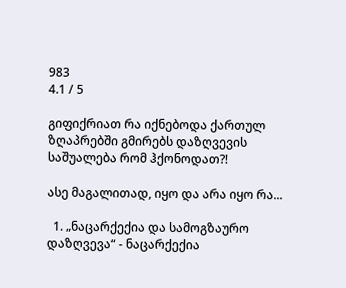983
4.1 / 5

გიფიქრიათ რა იქნებოდა ქართულ ზღაპრებში გმირებს დაზღვევის საშუალება რომ ჰქონოდათ?!

ასე მაგალითად, იყო და არა იყო რა...

  1. „ნაცარქექია და სამოგზაურო დაზღვევა“ - ნაცარქექია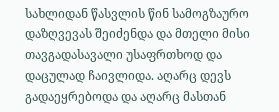სახლიდან წასვლის წინ სამოგზაურო დაზღვევას შეიძენდა და მთელი მისი თავგადასავალი უსაფრთხოდ და დაცულად ჩაივლიდა. აღარც დევს გადაეყრებოდა და აღარც მასთან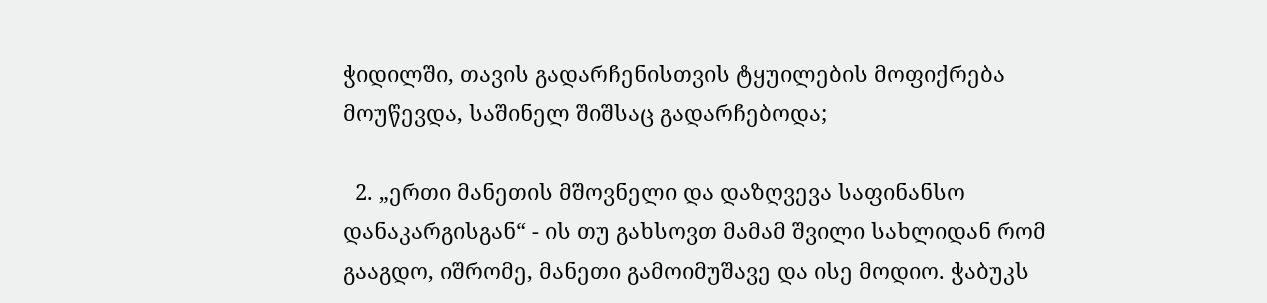ჭიდილში, თავის გადარჩენისთვის ტყუილების მოფიქრება მოუწევდა, საშინელ შიშსაც გადარჩებოდა;

  2. „ერთი მანეთის მშოვნელი და დაზღვევა საფინანსო დანაკარგისგან“ - ის თუ გახსოვთ მამამ შვილი სახლიდან რომ გააგდო, იშრომე, მანეთი გამოიმუშავე და ისე მოდიო. ჭაბუკს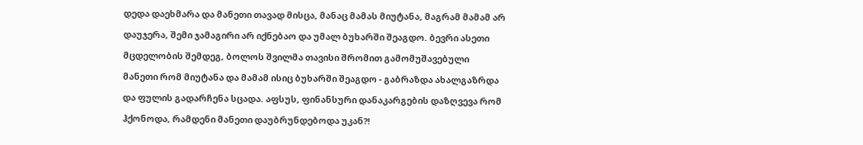დედა დაეხმარა და მანეთი თავად მისცა, მანაც მამას მიუტანა, მაგრამ მამამ არ დაუჯერა, შემი ჯამაგირი არ იქნებაო და უმალ ბუხარში შეაგდო. ბევრი ასეთი მცდელობის შემდეგ, ბოლოს შვილმა თავისი შრომით გამომუშავებული მანეთი რომ მიუტანა და მამამ ისიც ბუხარში შეაგდო - გაბრაზდა ახალგაზრდა და ფულის გადარჩენა სცადა. აფსუს, ფინანსური დანაკარგების დაზღვევა რომ ჰქონოდა, რამდენი მანეთი დაუბრუნდებოდა უკან?!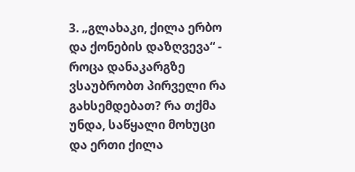3. „გლახაკი, ქილა ერბო და ქონების დაზღვევა“ - როცა დანაკარგზე ვსაუბრობთ პირველი რა გახსემდებათ? რა თქმა უნდა, საწყალი მოხუცი და ერთი ქილა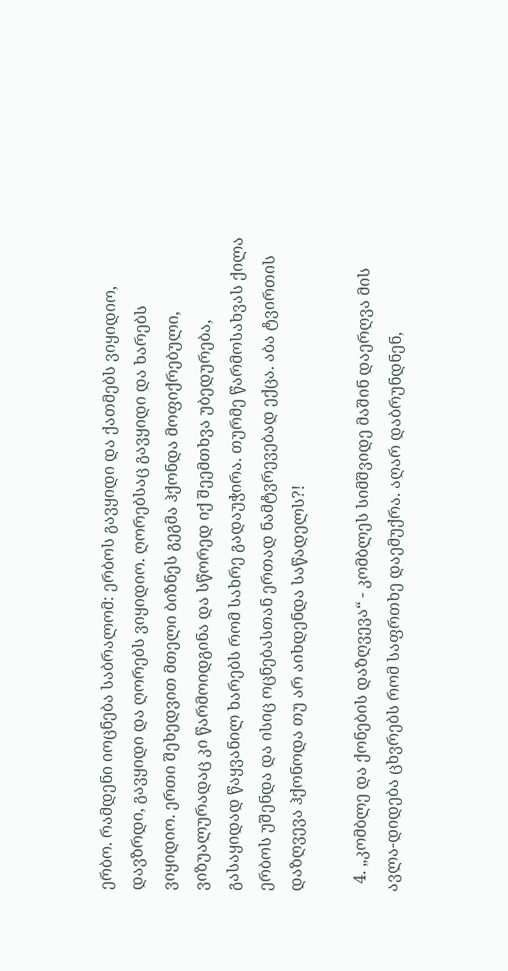ერბო. რამდენი იოცნება საბრალომ: ერბოს გავყიდი და ქათმებს ვიყიდიო, დავზრდი, გავყიდი და ღორებს ვიყიდიო. ღორებსაც გავყიდი და ხარებს ვიყიდიო. ერთი შეხედვით მთელი ბიზნეს გეგმა ჰქონდა მოფიქრებული, ვიზუალურადაც კი წარმოიდგინა და სწორედ იქ შეემთხვა უბედურება, გასაყიდად წაყვანილ ხარებს რომ სახრე გადაუჭირა. თურმე წარმოსახვას ქილა ერბოს უშენდა და ისიც ოცნებასთან ერთად ნამტვრევებად ექცა. აბა ტვირთის დაზღვევა ჰქონოდა თუ არ აიხდენდა საწადელს?!

  4. „კომბლე და ქონების დაზღვევა“ - კომბლეს სიმშვიდე მაშინ დაერღვა მის ავლა-დიდება ცხვრებს რომ საფრთხე დაემუქრა. აღარ დაბრუნდნენ,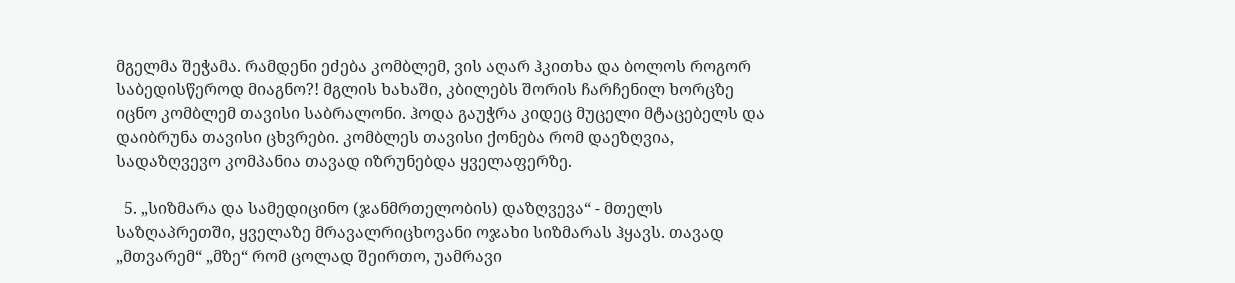მგელმა შეჭამა. რამდენი ეძება კომბლემ, ვის აღარ ჰკითხა და ბოლოს როგორ საბედისწეროდ მიაგნო?! მგლის ხახაში, კბილებს შორის ჩარჩენილ ხორცზე იცნო კომბლემ თავისი საბრალონი. ჰოდა გაუჭრა კიდეც მუცელი მტაცებელს და დაიბრუნა თავისი ცხვრები. კომბლეს თავისი ქონება რომ დაეზღვია, სადაზღვევო კომპანია თავად იზრუნებდა ყველაფერზე.

  5. „სიზმარა და სამედიცინო (ჯანმრთელობის) დაზღვევა“ - მთელს საზღაპრეთში, ყველაზე მრავალრიცხოვანი ოჯახი სიზმარას ჰყავს. თავად „მთვარემ“ „მზე“ რომ ცოლად შეირთო, უამრავი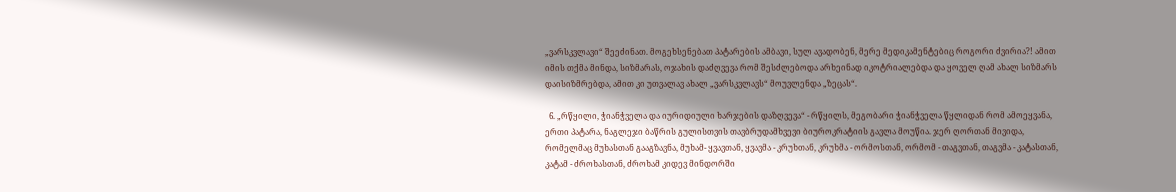„ვარსკვლავი“ შეეძინათ. მოგეხსენებათ პატარების ამბავი, სულ ავადობენ, მერე მედიკამენტებიც როგორი ძვირია?! ამით იმის თქმა მინდა, სიზმარას, ოჯახის დაძღვევა რომ შესძლებოდა არხეინად იკოტრიალებდა და ყოველ ღამ ახალ სიზმარს დაისიზმრებდა, ამით კი უთვალავ ახალ „ვარსკვლავს“ მოუვლენდა „ზეცას“.

  6. „რწყილი, ჭიანჭველა და იურიდიული ხარჯების დაზღვევა“ - რწყილს, მეგობარი ჭიანჭველა წყლიდან რომ ამოეყვანა, ერთი პატარა, ნაგლეჯი ბაწრის გულისთვის თავბრუდამხვევი ბიუროკრატიის გავლა მოუწია. ჯერ ღორთან მივიდა, რომელმაც მუხასთან გააგზავნა, მუხამ- ყვავთან, ყვავმა - კრუხთან, კრუხმა - ორმოსთან, ორმომ - თაგვთან, თაგვმა - კატასთან, კატამ - ძროხასთან, ძროხამ კიდევ მინდორში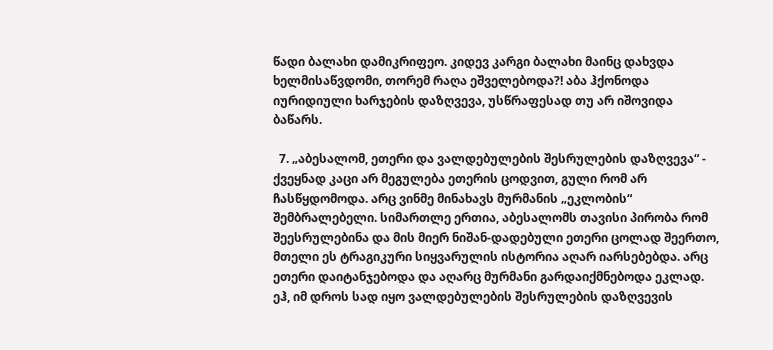წადი ბალახი დამიკრიფეო. კიდევ კარგი ბალახი მაინც დახვდა ხელმისაწვდომი, თორემ რაღა ეშველებოდა?! აბა ჰქონოდა იურიდიული ხარჯების დაზღვევა, უსწრაფესად თუ არ იშოვიდა ბაწარს.

  7. „აბესალომ, ეთერი და ვალდებულების შესრულების დაზღვევა“ - ქვეყნად კაცი არ მეგულება ეთერის ცოდვით, გული რომ არ ჩასწყდომოდა. არც ვინმე მინახავს მურმანის „ეკლობის“ შემბრალებელი. სიმართლე ერთია, აბესალომს თავისი პირობა რომ შეესრულებინა და მის მიერ ნიშან-დადებული ეთერი ცოლად შეერთო, მთელი ეს ტრაგიკური სიყვარულის ისტორია აღარ იარსებებდა. არც ეთერი დაიტანჯებოდა და აღარც მურმანი გარდაიქმნებოდა ეკლად. ეჰ, იმ დროს სად იყო ვალდებულების შესრულების დაზღვევის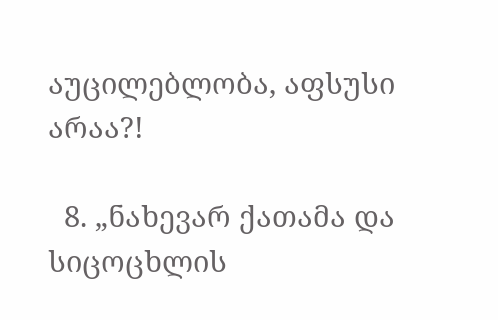აუცილებლობა, აფსუსი არაა?!

  8. „ნახევარ ქათამა და სიცოცხლის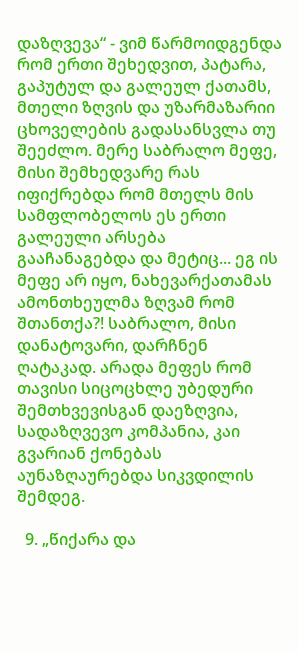დაზღვევა“ - ვიმ წარმოიდგენდა რომ ერთი შეხედვით, პატარა, გაპუტულ და გალეულ ქათამს, მთელი ზღვის და უზარმაზარიი ცხოველების გადასანსვლა თუ შეეძლო. მერე საბრალო მეფე, მისი შემხედვარე რას იფიქრებდა რომ მთელს მის სამფლობელოს ეს ერთი გალეული არსება გააჩანაგებდა და მეტიც... ეგ ის მეფე არ იყო, ნახევარქათამას ამონთხეულმა ზღვამ რომ შთანთქა?! საბრალო, მისი დანატოვარი, დარჩნენ ღატაკად. არადა მეფეს რომ თავისი სიცოცხლე უბედური შემთხვევისგან დაეზღვია, სადაზღვევო კომპანია, კაი გვარიან ქონებას აუნაზღაურებდა სიკვდილის შემდეგ.

  9. „წიქარა და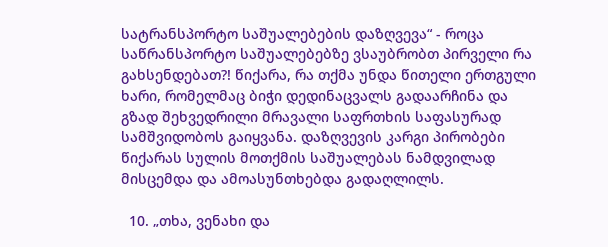სატრანსპორტო საშუალებების დაზღვევა“ - როცა საწრანსპორტო საშუალებებზე ვსაუბრობთ პირველი რა გახსენდებათ?! წიქარა, რა თქმა უნდა წითელი ერთგული ხარი, რომელმაც ბიჭი დედინაცვალს გადაარჩინა და გზად შეხვედრილი მრავალი საფრთხის საფასურად სამშვიდობოს გაიყვანა. დაზღვევის კარგი პირობები წიქარას სულის მოთქმის საშუალებას ნამდვილად მისცემდა და ამოასუნთხებდა გადაღლილს.

  10. „თხა, ვენახი და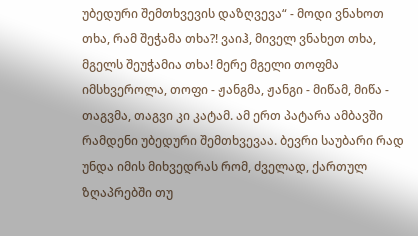უბედური შემთხვევის დაზღვევა“ - მოდი ვნახოთ თხა, რამ შეჭამა თხა?! ვაიჰ, მიველ ვნახეთ თხა, მგელს შეუჭამია თხა! მერე მგელი თოფმა იმსხვეროლა, თოფი - ჟანგმა, ჟანგი - მიწამ, მიწა - თაგვმა, თაგვი კი კატამ. ამ ერთ პატარა ამბავში რამდენი უბედური შემთხვევაა. ბევრი საუბარი რად უნდა იმის მიხვედრას რომ, ძველად, ქართულ ზღაპრებში თუ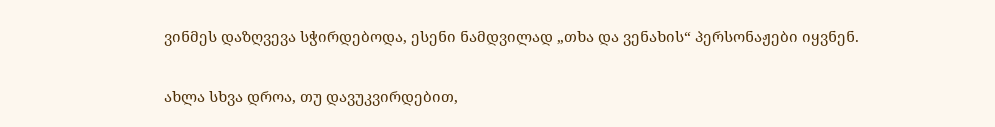ვინმეს დაზღვევა სჭირდებოდა, ესენი ნამდვილად „თხა და ვენახის“ პერსონაჟები იყვნენ.

ახლა სხვა დროა, თუ დავუკვირდებით,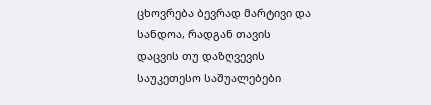ცხოვრება ბევრად მარტივი და სანდოა, რადგან თავის დაცვის თუ დაზღვევის საუკეთესო საშუალებები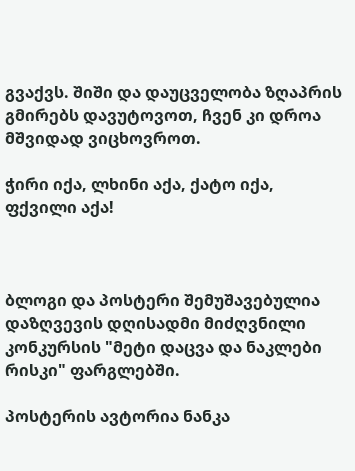გვაქვს. შიში და დაუცველობა ზღაპრის გმირებს დავუტოვოთ, ჩვენ კი დროა მშვიდად ვიცხოვროთ.

ჭირი იქა, ლხინი აქა, ქატო იქა, ფქვილი აქა!



ბლოგი და პოსტერი შემუშავებულია დაზღვევის დღისადმი მიძღვნილი კონკურსის "მეტი დაცვა და ნაკლები რისკი" ფარგლებში.

პოსტერის ავტორია ნანკა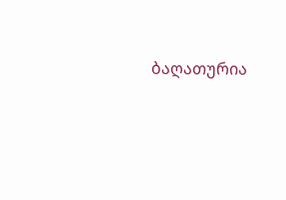ბაღათურია